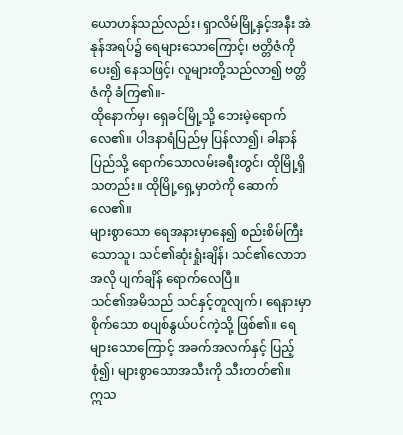ယောဟန်သည်လည်း၊ ရှာလိမ်မြို့နှင့်အနီး အဲနုန်အရပ်၌ ရေများသောကြောင့်၊ ဗတ္တိဇံကိုပေး၍ နေသဖြင့်၊ လူများတို့သည်လာ၍ ဗတ္တိဇံကို ခံကြ၏။-
ထိုနောက်မှ၊ ရှေခင်မြို့သို့ ဘေးမဲ့ရောက်လေ၏။ ပါဒနာရံပြည်မှ ပြန်လာ၍၊ ခါနာန်ပြည်သို့ ရောက်သောလမ်းခရီးတွင်၊ ထိုမြို့ရှိသတည်း။ ထိုမြို့ရှေ့မှာတဲကို ဆောက်လေ၏။
များစွာသော ရေအနားမှာနေ၍ စည်းစိမ်ကြီးသောသူ၊ သင်၏ဆုံးရှုံးချိန်၊ သင်၏လောဘအလို ပျက်ချိန် ရောက်လေပြီ။
သင်၏အမိသည် သင်နှင့်တူလျက်၊ ရေနားမှာစိုက်သော စပျစ်နွယ်ပင်ကဲ့သို့ ဖြစ်၏။ ရေများသောကြောင့် အခက်အလက်နှင့် ပြည့်စုံ၍၊ များစွာသောအသီးကို သီးတတ်၏။
ဣသ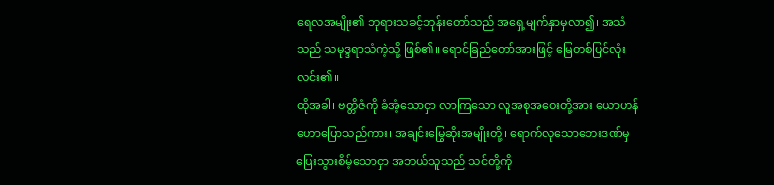ရေလအမျိုး၏ ဘုရားသခင့်ဘုန်းတော်သည် အရှေ့မျက်နှာမှလာ၍၊ အသံသည် သမုဒ္ဒရာသံကဲ့သို့ ဖြစ်၏။ ရောင်ခြည်တော်အားဖြင့် မြေတစ်ပြင်လုံး လင်း၏။
ထိုအခါ၊ ဗတ္တိဇံကို ခံအံ့သောငှာ လာကြသော လူအစုအဝေးတို့အား ယောဟန်ဟောပြောသည်ကား၊ အချင်းမြွေဆိုးအမျိုးတို့၊ ရောက်လုသောဘေးဒဏ်မှ ပြေးသွားစိမ့်သောငှာ အဘယ်သူသည် သင်တို့ကို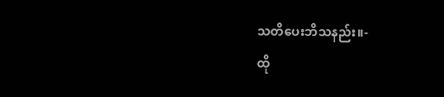သတိပေးဘိသနည်း။-
ထို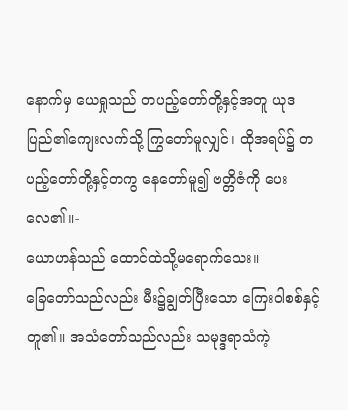နောက်မှ ယေရှုသည် တပည့်တော်တို့နှင့်အတူ ယုဒပြည်၏ကျေးလက်သို့ ကြွတော်မူလျှင်၊ ထိုအရပ်၌ တပည့်တော်တို့နှင့်တကွ နေတော်မူ၍ ဗတ္တိဇံကို ပေးလေ၏။-
ယောဟန်သည် ထောင်ထဲသို့မရောက်သေး။
ခြေတော်သည်လည်း မီး၌ချွတ်ပြီးသော ကြေးဝါစစ်နှင့်တူ၏။ အသံတော်သည်လည်း သမုဒ္ဒရာသံကဲ့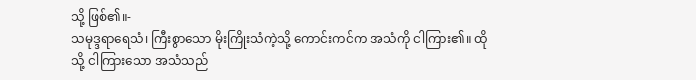သို့ ဖြစ်၏။-
သမုဒ္ဒရာရေသံ၊ ကြီးစွာသော မိုးကြိုးသံကဲ့သို့ ကောင်းကင်က အသံကို ငါကြား၏။ ထိုသို့ ငါကြားသော အသံသည်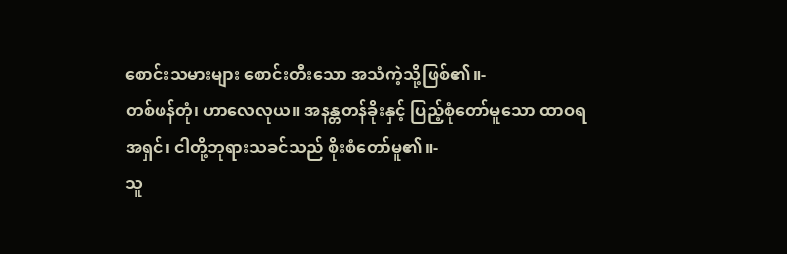စောင်းသမားများ စောင်းတီးသော အသံကဲ့သို့ဖြစ်၏။-
တစ်ဖန်တုံ၊ ဟာလေလုယ။ အနန္တတန်ခိုးနှင့် ပြည့်စုံတော်မူသော ထာဝရအရှင်၊ ငါတို့ဘုရားသခင်သည် စိုးစံတော်မူ၏။-
သူ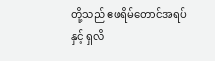တို့သည် ဧဖရိမ်တောင်အရပ်နှင့် ရှလိ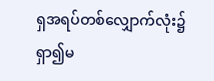ရှအရပ်တစ်လျှောက်လုံး၌ ရှာ၍မ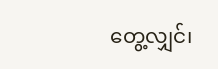တွေ့လျှင်၊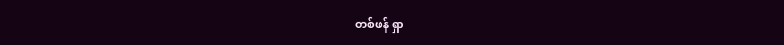တစ်ဖန် ရှာ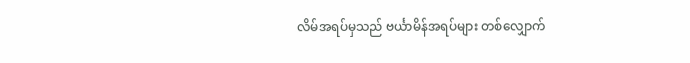လိမ်အရပ်မှသည် ဗင်္ယာမိန်အရပ်များ တစ်လျှောက်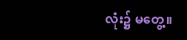လုံး၌ မတွေ့။